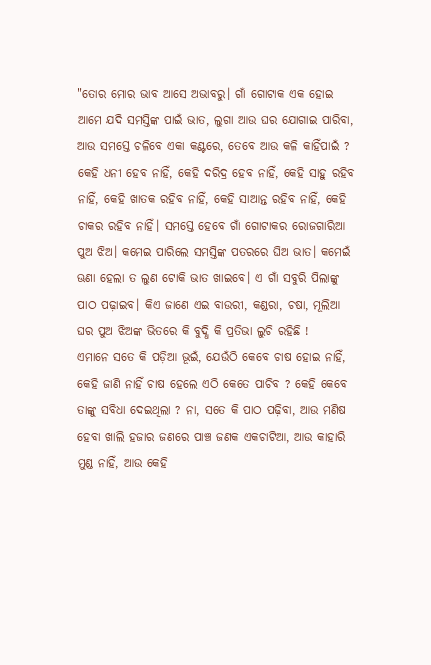"ତୋର ମୋର ଭାବ ଆସେ ଅଭାବରୁ। ଗାଁ ଗୋଟାକ ଏକ ହୋଇ ଆମେ ଯଦି ସମସ୍ତିଙ୍କ ପାଇଁ ଭାତ, ଲୁଗା ଆଉ ଘର ଯୋଗାଇ ପାରିବା, ଆଉ ସମସ୍ତେ ଚଳିବେ ଏକା କଣ୍ଟରେ, ତେବେ ଆଉ କଳି କାହିଁପାଇଁ ? କେହି ଧନୀ ହେବ ନାହିଁ, କେହି ଦରିଦ୍ର ହେବ ନାହିଁ, କେହି ସାହୁ ରହିବ ନାହିଁ, କେହି ଖାତକ ରହିବ ନାହିଁ, କେହି ସାଆନ୍ତ ରହିବ ନାହିଁ, କେହି ଚାକର ରହିବ ନାହିଁ। ସମସ୍ତେ ହେବେ ଗାଁ ଗୋଟାକର ରୋଜଗାରିଆ ପୁଅ ଝିଅ। କମେଇ ପାରିଲେ ସମସ୍ତିଙ୍କ ପତରରେ ଘିଅ ଭାତ। କମେଇଁ ଊଣା ହେଲା ତ ଲୁଣ ଟୋକି ଭାତ ଖାଇବେ। ଏ ଗାଁ ସବୁରି ପିଲାଙ୍କୁ ପାଠ ପଢ଼ାଇବ। କିଏ ଜାଣେ ଏଇ ବାଉରୀ, କଣ୍ଡରା, ଚଷା, ମୂଲିଆ ଘର ପୁଅ ଝିଅଙ୍କ ଭିତରେ କି ବୁଦ୍ଧି କି ପ୍ରତିଭା ଲୁଚି ରହିଛି !
ଏମାନେ ସତେ କି ପଡ଼ିଆ ଭୂଇଁ, ଯେଉଁଠି କେବେ ଚାଷ ହୋଇ ନାହିଁ, କେହି ଜାଣି ନାହିଁ ଚାଷ ହେଲେ ଏଠି କେତେ ପାଚିବ ? କେହି କେବେ ତାଙ୍କୁ ସବିଧା ଦେଇଥିଲା ? ନା, ସତେ କି ପାଠ ପଢ଼ିବା, ଆଉ ମଣିଷ ହେବା ଖାଲି ହଜାର ଜଣରେ ପାଞ୍ଚ ଜଣକ ଏକଚାଟିଆ, ଆଉ କାହାରି ମୁଣ୍ଡ ନାହିଁ, ଆଉ କେହି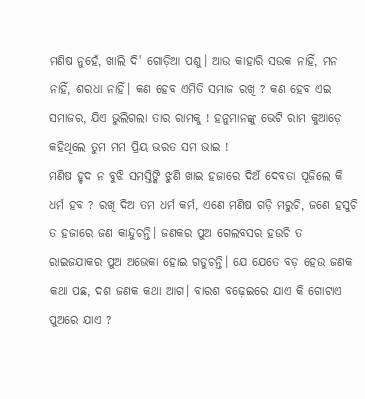ମଣିଷ ନୁହେଁ, ଖାଲି ଦି' ଗୋଡ଼ିଆ ପଶୁ। ଆଉ କାହାରି ସଉକ ନାହିଁ, ମନ ନାହିଁ, ଶରଧା ନାହିଁ। କଣ ହେବ ଏମିତି ସମାଜ ରଖି ? କଣ ହେବ ଏଇ ସମାଜର, ଯିଏ ଭୁଲିଗଲା ତାର ରାମକୁ ! ହନୁମାନଙ୍କୁ ଭେଟି ରାମ କୁଆଡ଼େ କହିଥିଲେ ତୁମ ମମ ପ୍ରିୟ ଭରତ ସମ ଭାଇ !
ମଣିଷ ହୃଦ ନ ବୁଝି ସମସ୍ତିଙ୍କି ଝୁଣି ଖାଇ ହଜାରେ ଦିଅଁ ଦେବତା ପୂଜିଲେ କି ଧର୍ମ ହବ ? ରଖି ଦିଅ ତମ ଧର୍ମ କର୍ମ, ଏଣେ ମଣିଷ ଗଡ଼ି ମରୁଚି, ଜଣେ ହସୁଚି ତ ହଜାରେ ଜଣ କାନ୍ଦୁଚନ୍ତି। ଜଣକର ପୁଅ ଗେଲବସର ହଉଚି ତ ରାଇଜଯାକର ପୁଅ ଅଭେକା ହୋଇ ଗଡୁଚନ୍ତି। ଯେ ଯେତେ ବଡ଼ ହେଉ ଜଣକ କଥା ପଛ, ଦଶ ଜଣକ କଥା ଆଗ। ବାରଶ ବଢ଼େଇରେ ଯାଏ କି ଗୋଟାଏ ପୁଅରେ ଯାଏ ?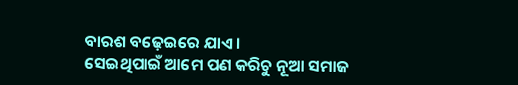ବାରଶ ବଢ଼େଇରେ ଯାଏ।
ସେଇଥିପାଇଁ ଆମେ ପଣ କରିଚୁ ନୂଆ ସମାଜ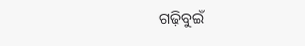ଗଢ଼ିବୁଇଁ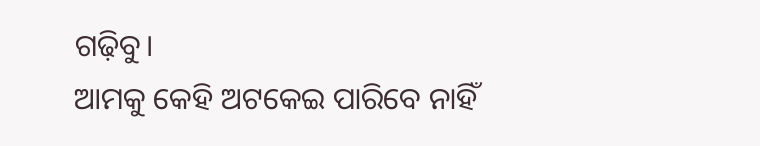ଗଢ଼ିବୁ।
ଆମକୁ କେହି ଅଟକେଇ ପାରିବେ ନାହିଁ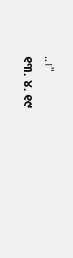..।"
୧୩. ୪. ୧୯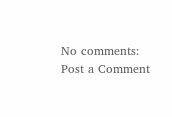No comments:
Post a Comment